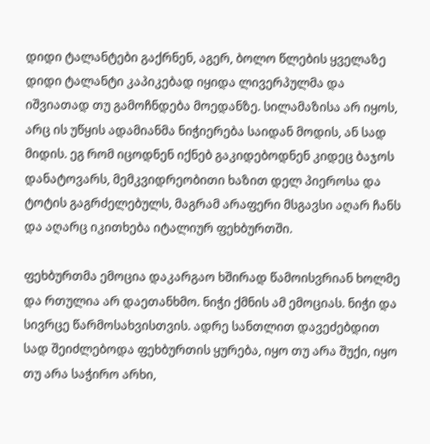დიდი ტალანტები გაქრნენ, აგერ, ბოლო წლების ყველაზე დიდი ტალანტი კაპიკებად იყიდა ლივერპულმა და იშვიათად თუ გამოჩნდება მოედანზე. სილამაზისა არ იყოს, არც ის უწყის ადამიანმა ნიჭიერება საიდან მოდის, ან სად მიდის. ეგ რომ იცოდნენ იქნებ გაკიდებოდნენ კიდეც ბაჯოს დანატოვარს, მემკვიდრეობითი ხაზით დელ პიეროსა და ტოტის გაგრძელებულს, მაგრამ არაფერი მსგავსი აღარ ჩანს და აღარც იკითხება იტალიურ ფეხბურთში.

ფეხბურთმა ემოცია დაკარგაო ხშირად წამოისვრიან ხოლმე და რთულია არ დაეთანხმო. ნიჭი ქმნის ამ ემოციას. ნიჭი და სივრცე წარმოსახვისთვის. ადრე სანთლით დავეძებდით სად შეიძლებოდა ფეხბურთის ყურება, იყო თუ არა შუქი, იყო თუ არა საჭირო არხი,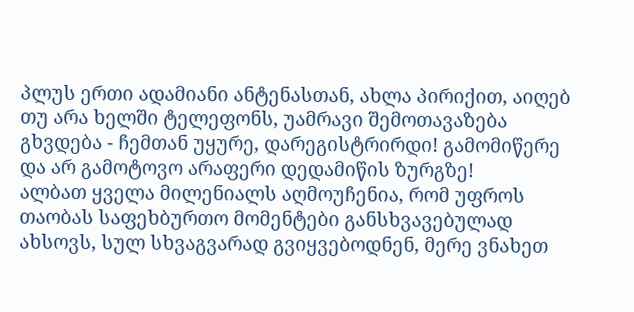პლუს ერთი ადამიანი ანტენასთან, ახლა პირიქით, აიღებ თუ არა ხელში ტელეფონს, უამრავი შემოთავაზება გხვდება - ჩემთან უყურე, დარეგისტრირდი! გამომიწერე და არ გამოტოვო არაფერი დედამიწის ზურგზე!
ალბათ ყველა მილენიალს აღმოუჩენია, რომ უფროს თაობას საფეხბურთო მომენტები განსხვავებულად ახსოვს, სულ სხვაგვარად გვიყვებოდნენ, მერე ვნახეთ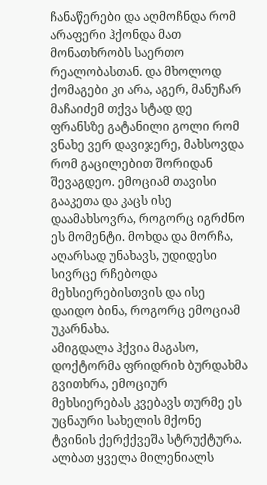ჩანაწერები და აღმოჩნდა რომ არაფერი ჰქონდა მათ მონათხრობს საერთო რეალობასთან. და მხოლოდ ქომაგები კი არა, აგერ, მანუჩარ მაჩაიძემ თქვა სტად დე ფრანსზე გატანილი გოლი რომ ვნახე ვერ დავიჯერე, მახსოვდა რომ გაცილებით შორიდან შევაგდეო. ემოციამ თავისი გააკეთა და კაცს ისე დაამახსოვრა, როგორც იგრძნო ეს მომენტი. მოხდა და მორჩა, აღარსად უნახავს, უდიდესი სივრცე რჩებოდა მეხსიერებისთვის და ისე დაიდო ბინა, როგორც ემოციამ უკარნახა.
ამიგდალა ჰქვია მაგასო, დოქტორმა ფრიდრიხ ბურდახმა გვითხრა, ემოციურ მეხსიერებას კვებავს თურმე ეს უცნაური სახელის მქონე ტვინის ქერქქვეშა სტრუქტურა.
ალბათ ყველა მილენიალს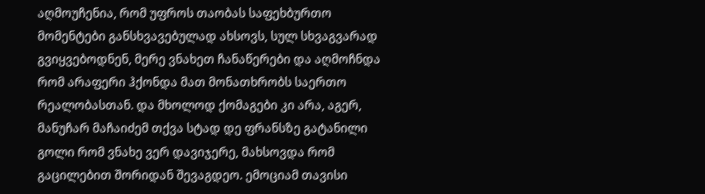აღმოუჩენია, რომ უფროს თაობას საფეხბურთო მომენტები განსხვავებულად ახსოვს, სულ სხვაგვარად გვიყვებოდნენ, მერე ვნახეთ ჩანაწერები და აღმოჩნდა რომ არაფერი ჰქონდა მათ მონათხრობს საერთო რეალობასთან. და მხოლოდ ქომაგები კი არა, აგერ, მანუჩარ მაჩაიძემ თქვა სტად დე ფრანსზე გატანილი გოლი რომ ვნახე ვერ დავიჯერე, მახსოვდა რომ გაცილებით შორიდან შევაგდეო. ემოციამ თავისი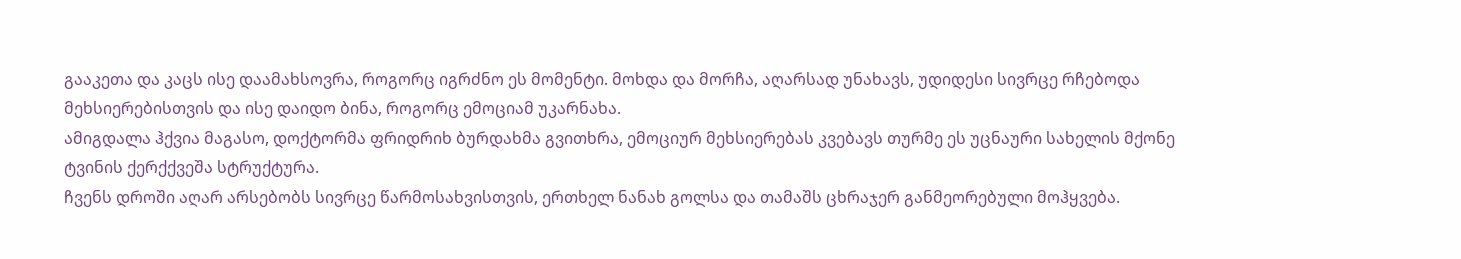გააკეთა და კაცს ისე დაამახსოვრა, როგორც იგრძნო ეს მომენტი. მოხდა და მორჩა, აღარსად უნახავს, უდიდესი სივრცე რჩებოდა მეხსიერებისთვის და ისე დაიდო ბინა, როგორც ემოციამ უკარნახა.
ამიგდალა ჰქვია მაგასო, დოქტორმა ფრიდრიხ ბურდახმა გვითხრა, ემოციურ მეხსიერებას კვებავს თურმე ეს უცნაური სახელის მქონე ტვინის ქერქქვეშა სტრუქტურა.
ჩვენს დროში აღარ არსებობს სივრცე წარმოსახვისთვის, ერთხელ ნანახ გოლსა და თამაშს ცხრაჯერ განმეორებული მოჰყვება.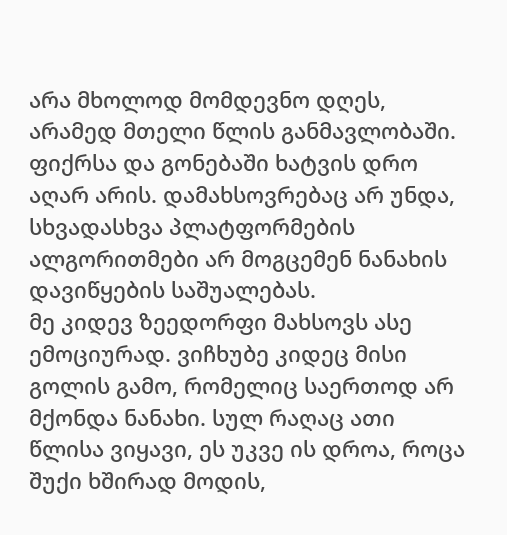არა მხოლოდ მომდევნო დღეს, არამედ მთელი წლის განმავლობაში. ფიქრსა და გონებაში ხატვის დრო აღარ არის. დამახსოვრებაც არ უნდა, სხვადასხვა პლატფორმების ალგორითმები არ მოგცემენ ნანახის დავიწყების საშუალებას.
მე კიდევ ზეედორფი მახსოვს ასე ემოციურად. ვიჩხუბე კიდეც მისი გოლის გამო, რომელიც საერთოდ არ მქონდა ნანახი. სულ რაღაც ათი წლისა ვიყავი, ეს უკვე ის დროა, როცა შუქი ხშირად მოდის,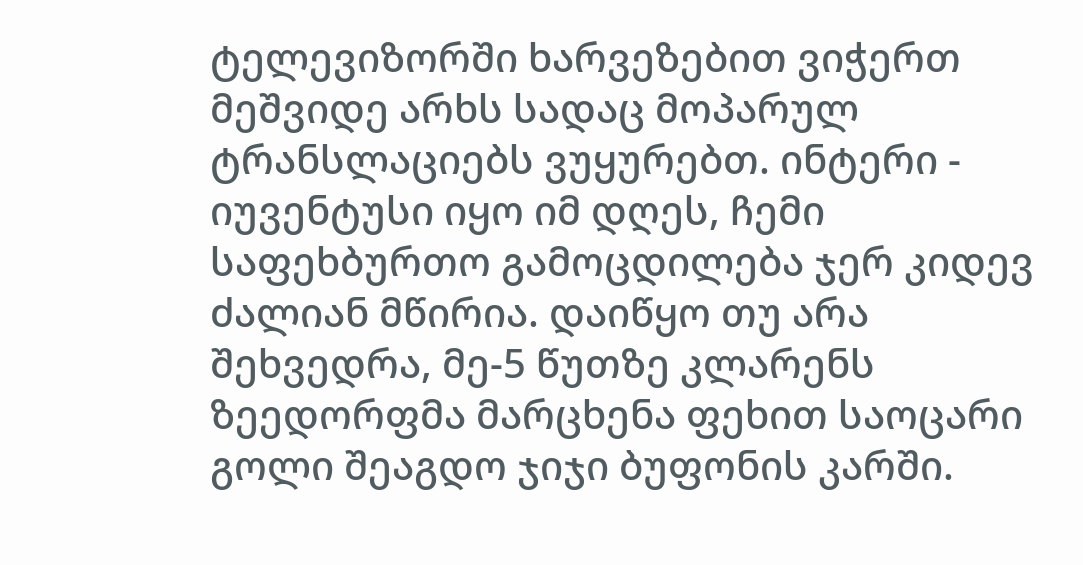ტელევიზორში ხარვეზებით ვიჭერთ მეშვიდე არხს სადაც მოპარულ ტრანსლაციებს ვუყურებთ. ინტერი - იუვენტუსი იყო იმ დღეს, ჩემი საფეხბურთო გამოცდილება ჯერ კიდევ ძალიან მწირია. დაიწყო თუ არა შეხვედრა, მე-5 წუთზე კლარენს ზეედორფმა მარცხენა ფეხით საოცარი გოლი შეაგდო ჯიჯი ბუფონის კარში.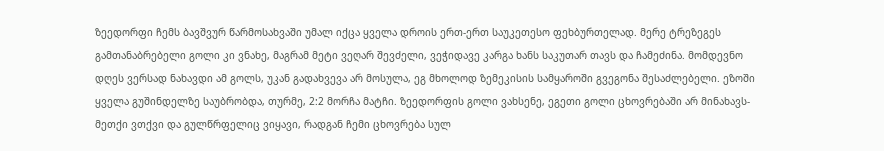ზეედორფი ჩემს ბავშვურ წარმოსახვაში უმალ იქცა ყველა დროის ერთ-ერთ საუკეთესო ფეხბურთელად. მერე ტრეზეგეს გამთანაბრებელი გოლი კი ვნახე, მაგრამ მეტი ვეღარ შევძელი, ვეჭიდავე კარგა ხანს საკუთარ თავს და ჩამეძინა. მომდევნო დღეს ვერსად ნახავდი ამ გოლს, უკან გადახვევა არ მოსულა, ეგ მხოლოდ ზემეკისის სამყაროში გვეგონა შესაძლებელი. ეზოში ყველა გუშინდელზე საუბრობდა, თურმე, 2:2 მორჩა მატჩი. ზეედორფის გოლი ვახსენე, ეგეთი გოლი ცხოვრებაში არ მინახავს-მეთქი ვთქვი და გულწრფელიც ვიყავი, რადგან ჩემი ცხოვრება სულ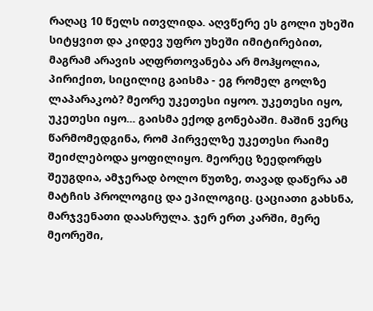რაღაც 10 წელს ითვლიდა. აღვწერე ეს გოლი უხეში სიტყვით და კიდევ უფრო უხეში იმიტირებით, მაგრამ არავის აღფრთოვანება არ მოჰყოლია, პირიქით, სიცილიც გაისმა - ეგ რომელ გოლზე ლაპარაკობ? მეორე უკეთესი იყოო. უკეთესი იყო, უკეთესი იყო... გაისმა ექოდ გონებაში. მაშინ ვერც წარმომედგინა, რომ პირველზე უკეთესი რაიმე შეიძლებოდა ყოფილიყო. მეორეც ზეედორფს შეუგდია, ამჯერად ბოლო წუთზე, თავად დაწერა ამ მატჩის პროლოგიც და ეპილოგიც. ცაციათი გახსნა, მარჯვენათი დაასრულა. ჯერ ერთ კარში, მერე მეორეში,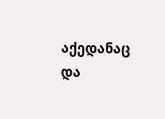აქედანაც და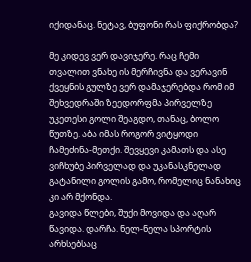იქიდანაც. ნეტავ, ბუფონი რას ფიქრობდა?

მე კიდევ ვერ დავიჯერე. რაც ჩემი თვალით ვნახე ის მერჩივნა და ვერავინ ქვეყნის გულზე ვერ დამაჯერებდა რომ იმ შეხვედრაში ზეედორფმა პირველზე უკეთესი გოლი შეაგდო, თანაც, ბოლო წუთზე. აბა იმას როგორ ვიტყოდი ჩამეძინა-მეთქი. შევყევი კამათს და ასე ვიჩხუბე პირველად და უკანასკნელად გატანილი გოლის გამო, რომელიც ნანახიც კი არ მქონდა.
გავიდა წლები, შუქი მოვიდა და აღარ წავიდა. დარჩა. ნელ-ნელა სპორტის არხსებსაც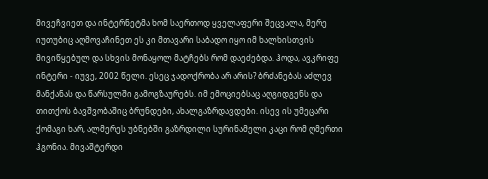მივეჩვიეთ და ინტერნეტმა ხომ საერთოდ ყველაფერი შეცვალა, მერე იუთუბიც აღმოვაჩინეთ ეს კი მთავარი საბადო იყო იმ ხალხისთვის მივიწყებულ და სხვის მონაყოლ მატჩებს რომ დაეძებდა. ჰოდა, ავკრიფე ინტერი - იუვე, 2002 წელი. ესეც ჯადოქრობა არ არის? ბრძანებას აძლევ მანქანას და წარსულში გამოგზაურებს. იმ ემოციებსაც აღგიდგენს და თითქოს ბავშვობაშიც ბრუნდები, ახალგაზრდავდები. ისევ ის უმეცარი ქომაგი ხარ, ალმერეს უბნებში გაზრდილი სურინამელი კაცი რომ ღმერთი ჰგონია. მივაშტერდი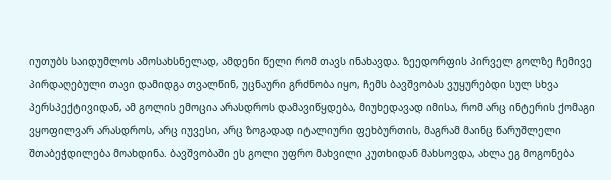იუთუბს საიდუმლოს ამოსახსნელად, ამდენი წელი რომ თავს ინახავდა. ზეედორფის პირველ გოლზე ჩემივე პირდაღებული თავი დამიდგა თვალწინ, უცნაური გრძნობა იყო, ჩემს ბავშვობას ვუყურებდი სულ სხვა პერსპექტივიდან, ამ გოლის ემოცია არასდროს დამავიწყდება, მიუხედავად იმისა, რომ არც ინტერის ქომაგი ვყოფილვარ არასდროს, არც იუვესი, არც ზოგადად იტალიური ფეხბურთის, მაგრამ მაინც წარუშლელი შთაბეჭდილება მოახდინა. ბავშვობაში ეს გოლი უფრო მახვილი კუთხიდან მახსოვდა, ახლა ეგ მოგონება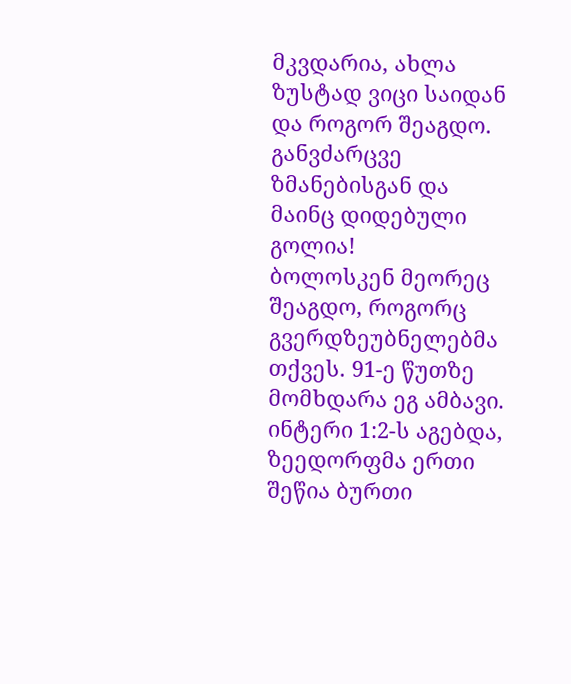მკვდარია, ახლა ზუსტად ვიცი საიდან და როგორ შეაგდო. განვძარცვე ზმანებისგან და მაინც დიდებული გოლია!
ბოლოსკენ მეორეც შეაგდო, როგორც გვერდზეუბნელებმა თქვეს. 91-ე წუთზე მომხდარა ეგ ამბავი. ინტერი 1:2-ს აგებდა, ზეედორფმა ერთი შეწია ბურთი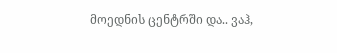მოედნის ცენტრში და.. ვაჰ,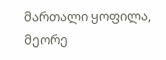მართალი ყოფილა, მეორე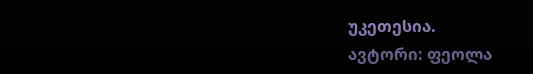უკეთესია.
ავტორი: ფეოლა